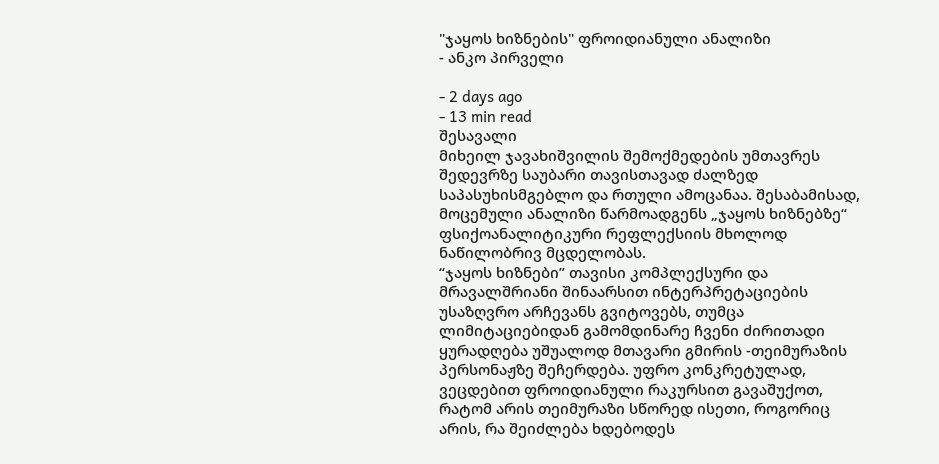"ჯაყოს ხიზნების" ფროიდიანული ანალიზი
- ანკო პირველი

- 2 days ago
- 13 min read
შესავალი
მიხეილ ჯავახიშვილის შემოქმედების უმთავრეს შედევრზე საუბარი თავისთავად ძალზედ საპასუხისმგებლო და რთული ამოცანაა. შესაბამისად, მოცემული ანალიზი წარმოადგენს „ჯაყოს ხიზნებზე“ ფსიქოანალიტიკური რეფლექსიის მხოლოდ ნაწილობრივ მცდელობას.
“ჯაყოს ხიზნები” თავისი კომპლექსური და მრავალშრიანი შინაარსით ინტერპრეტაციების უსაზღვრო არჩევანს გვიტოვებს, თუმცა ლიმიტაციებიდან გამომდინარე ჩვენი ძირითადი ყურადღება უშუალოდ მთავარი გმირის -თეიმურაზის პერსონაჟზე შეჩერდება. უფრო კონკრეტულად, ვეცდებით ფროიდიანული რაკურსით გავაშუქოთ, რატომ არის თეიმურაზი სწორედ ისეთი, როგორიც არის, რა შეიძლება ხდებოდეს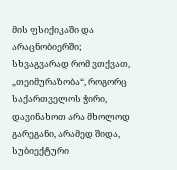მის ფსიქიკაში და არაცნობიერში; სხვაგვარად რომ ვთქვათ, „თეიმურაზობა“, როგორც საქართველოს ჭირი, დავინახოთ არა მხოლოდ გარეგანი, არამედ შიდა, სუბიექტური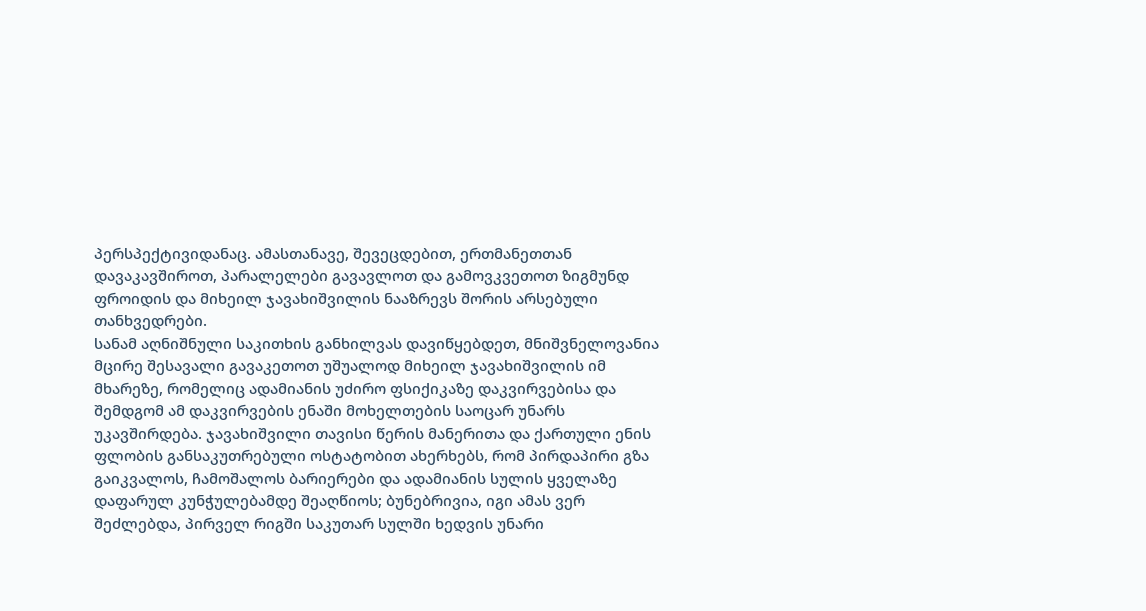პერსპექტივიდანაც. ამასთანავე, შევეცდებით, ერთმანეთთან დავაკავშიროთ, პარალელები გავავლოთ და გამოვკვეთოთ ზიგმუნდ ფროიდის და მიხეილ ჯავახიშვილის ნააზრევს შორის არსებული თანხვედრები.
სანამ აღნიშნული საკითხის განხილვას დავიწყებდეთ, მნიშვნელოვანია მცირე შესავალი გავაკეთოთ უშუალოდ მიხეილ ჯავახიშვილის იმ მხარეზე, რომელიც ადამიანის უძირო ფსიქიკაზე დაკვირვებისა და შემდგომ ამ დაკვირვების ენაში მოხელთების საოცარ უნარს უკავშირდება. ჯავახიშვილი თავისი წერის მანერითა და ქართული ენის ფლობის განსაკუთრებული ოსტატობით ახერხებს, რომ პირდაპირი გზა გაიკვალოს, ჩამოშალოს ბარიერები და ადამიანის სულის ყველაზე დაფარულ კუნჭულებამდე შეაღწიოს; ბუნებრივია, იგი ამას ვერ შეძლებდა, პირველ რიგში საკუთარ სულში ხედვის უნარი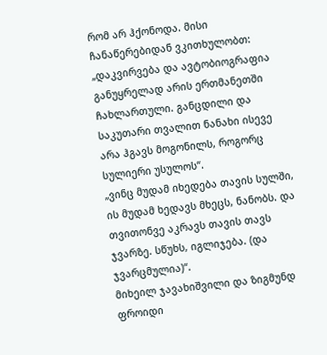რომ არ ჰქონოდა. მისი ჩანაწერებიდან ვკითხულობთ:
„დაკვირვება და ავტობიოგრაფია განუყრელად არის ერთმანეთში ჩახლართული. განცდილი და საკუთარი თვალით ნანახი ისევე არა ჰგავს მოგონილს, როგორც სულიერი უსულოს“.
„ვინც მუდამ იხედება თავის სულში, ის მუდამ ხედავს მხეცს, ნანობს. და თვითონვე აკრავს თავის თავს ჯვარზე. სწუხს, იგლიჯება. (და ჯვარცმულია)“.
მიხეილ ჯავახიშვილი და ზიგმუნდ ფროიდი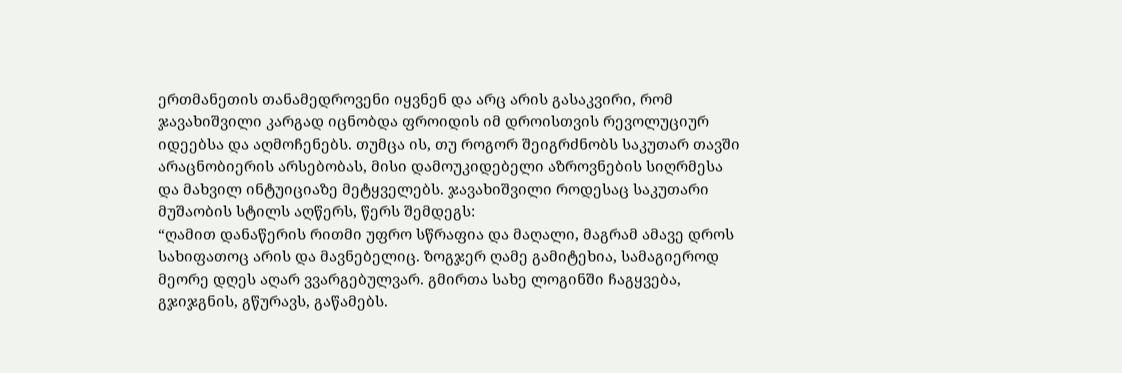ერთმანეთის თანამედროვენი იყვნენ და არც არის გასაკვირი, რომ ჯავახიშვილი კარგად იცნობდა ფროიდის იმ დროისთვის რევოლუციურ იდეებსა და აღმოჩენებს. თუმცა ის, თუ როგორ შეიგრძნობს საკუთარ თავში არაცნობიერის არსებობას, მისი დამოუკიდებელი აზროვნების სიღრმესა და მახვილ ინტუიციაზე მეტყველებს. ჯავახიშვილი როდესაც საკუთარი მუშაობის სტილს აღწერს, წერს შემდეგს:
“ღამით დანაწერის რითმი უფრო სწრაფია და მაღალი, მაგრამ ამავე დროს სახიფათოც არის და მავნებელიც. ზოგჯერ ღამე გამიტეხია, სამაგიეროდ მეორე დღეს აღარ ვვარგებულვარ. გმირთა სახე ლოგინში ჩაგყვება, გჯიჯგნის, გწურავს, გაწამებს.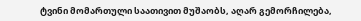ტვინი მომართული საათივით მუშაობს, აღარ გემორჩილება,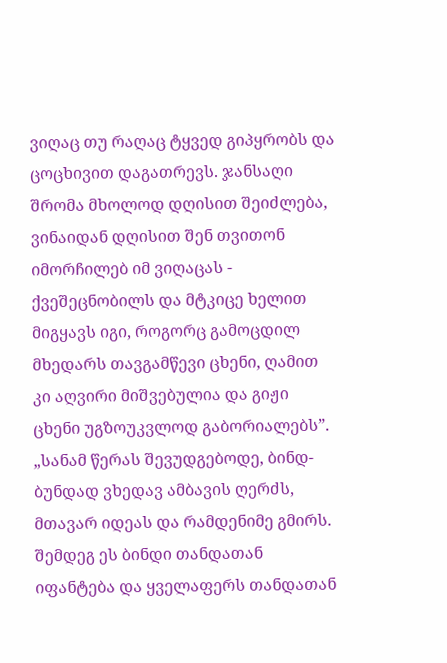ვიღაც თუ რაღაც ტყვედ გიპყრობს და ცოცხივით დაგათრევს. ჯანსაღი შრომა მხოლოდ დღისით შეიძლება, ვინაიდან დღისით შენ თვითონ იმორჩილებ იმ ვიღაცას - ქვეშეცნობილს და მტკიცე ხელით მიგყავს იგი, როგორც გამოცდილ მხედარს თავგამწევი ცხენი, ღამით კი აღვირი მიშვებულია და გიჟი ცხენი უგზოუკვლოდ გაბორიალებს”.
„სანამ წერას შევუდგებოდე, ბინდ-ბუნდად ვხედავ ამბავის ღერძს, მთავარ იდეას და რამდენიმე გმირს. შემდეგ ეს ბინდი თანდათან იფანტება და ყველაფერს თანდათან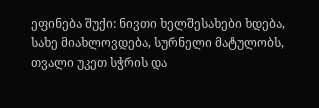ეფინება შუქი: ნივთი ხელშესახები ხდება, სახე მიახლოვდება, სურნელი მატულობს, თვალი უკეთ სჭრის და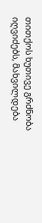თითქოს ხუთივე გრძნობა იღვიძებს, მახვილდება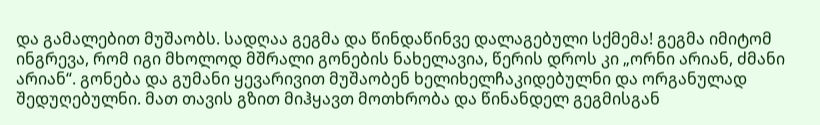და გამალებით მუშაობს. სადღაა გეგმა და წინდაწინვე დალაგებული სქმემა! გეგმა იმიტომ ინგრევა, რომ იგი მხოლოდ მშრალი გონების ნახელავია, წერის დროს კი „ორნი არიან, ძმანი არიან“. გონება და გუმანი ყევარივით მუშაობენ ხელიხელჩაკიდებულნი და ორგანულად შედუღებულნი. მათ თავის გზით მიჰყავთ მოთხრობა და წინანდელ გეგმისგან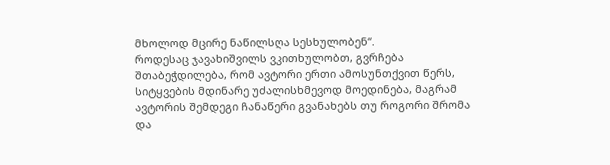მხოლოდ მცირე ნაწილსღა სესხულობენ“.
როდესაც ჯავახიშვილს ვკითხულობთ, გვრჩება შთაბეჭდილება, რომ ავტორი ერთი ამოსუნთქვით წერს, სიტყვების მდინარე უძალისხმევოდ მოედინება, მაგრამ ავტორის შემდეგი ჩანაწერი გვანახებს თუ როგორი შრომა და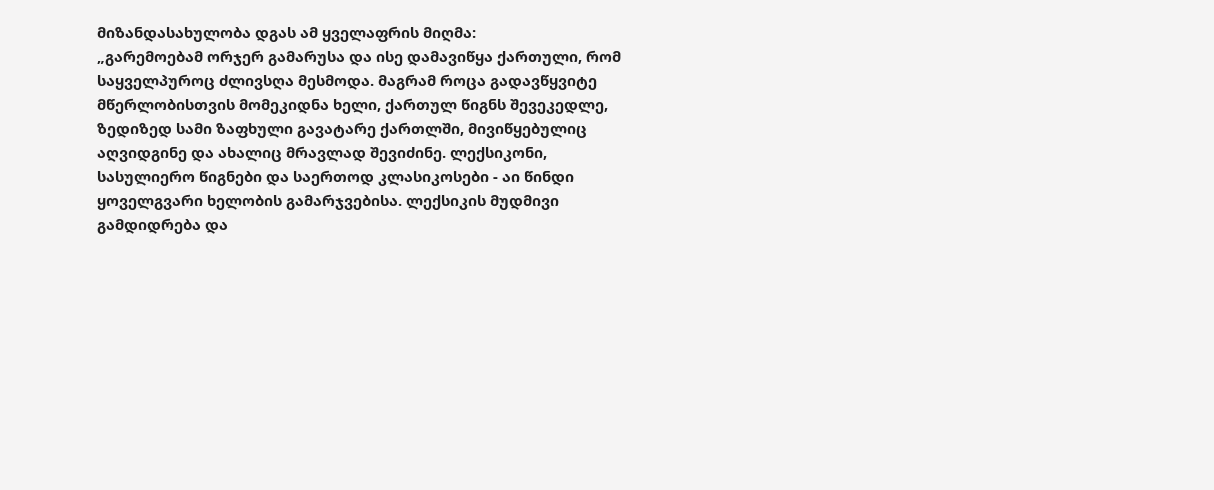მიზანდასახულობა დგას ამ ყველაფრის მიღმა:
„გარემოებამ ორჯერ გამარუსა და ისე დამავიწყა ქართული, რომ საყველპუროც ძლივსღა მესმოდა. მაგრამ როცა გადავწყვიტე მწერლობისთვის მომეკიდნა ხელი, ქართულ წიგნს შევეკედლე, ზედიზედ სამი ზაფხული გავატარე ქართლში, მივიწყებულიც აღვიდგინე და ახალიც მრავლად შევიძინე. ლექსიკონი, სასულიერო წიგნები და საერთოდ კლასიკოსები - აი წინდი ყოველგვარი ხელობის გამარჯვებისა. ლექსიკის მუდმივი გამდიდრება და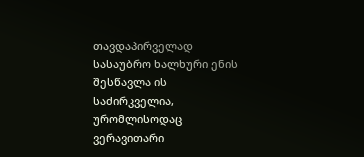თავდაპირველად სასაუბრო ხალხური ენის შესწავლა ის საძირკველია, ურომლისოდაც ვერავითარი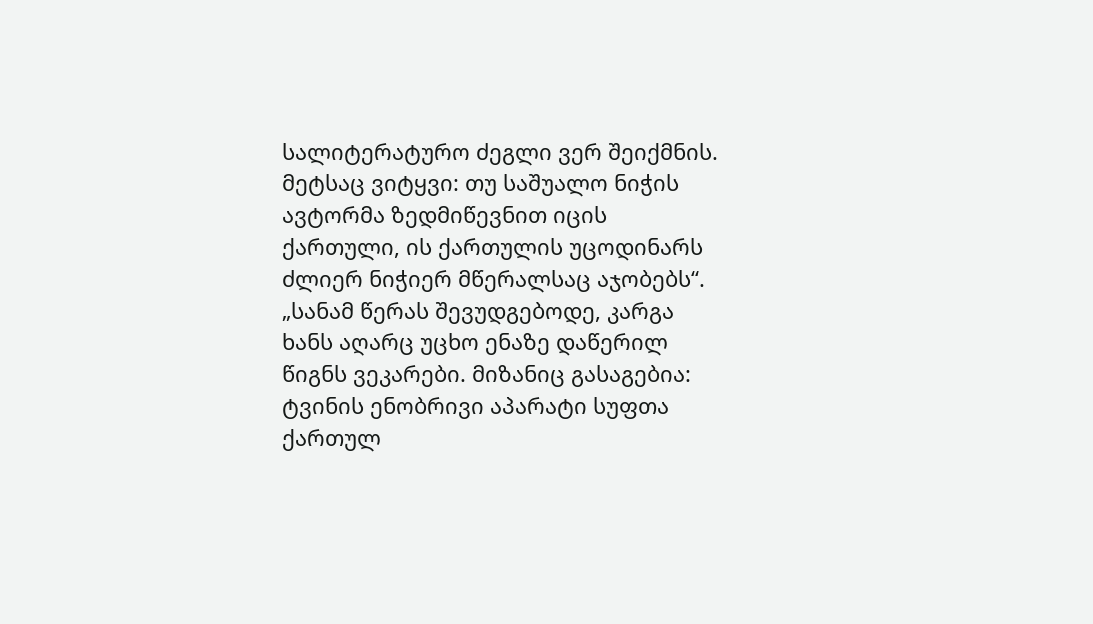სალიტერატურო ძეგლი ვერ შეიქმნის. მეტსაც ვიტყვი: თუ საშუალო ნიჭის ავტორმა ზედმიწევნით იცის ქართული, ის ქართულის უცოდინარს ძლიერ ნიჭიერ მწერალსაც აჯობებს“.
„სანამ წერას შევუდგებოდე, კარგა ხანს აღარც უცხო ენაზე დაწერილ წიგნს ვეკარები. მიზანიც გასაგებია: ტვინის ენობრივი აპარატი სუფთა ქართულ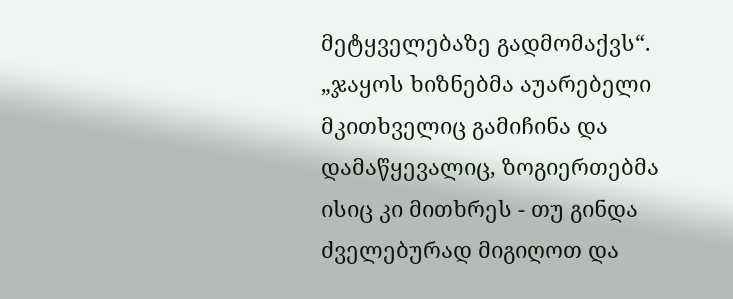მეტყველებაზე გადმომაქვს“.
„ჯაყოს ხიზნებმა აუარებელი მკითხველიც გამიჩინა და დამაწყევალიც, ზოგიერთებმა ისიც კი მითხრეს - თუ გინდა ძველებურად მიგიღოთ და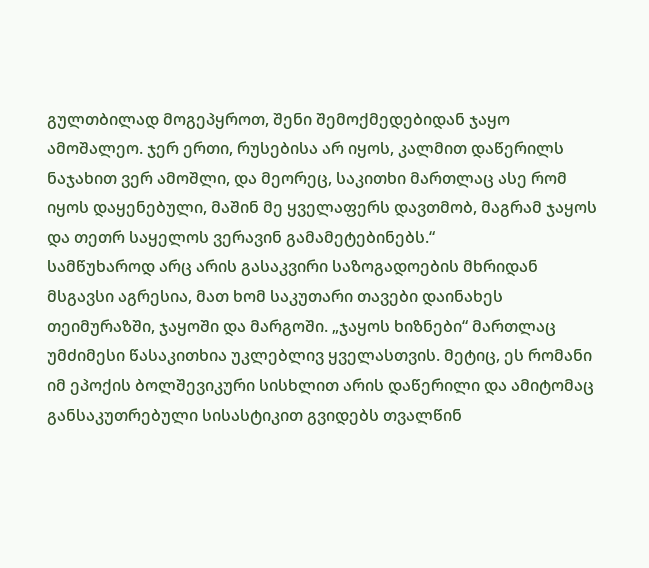გულთბილად მოგეპყროთ, შენი შემოქმედებიდან ჯაყო ამოშალეო. ჯერ ერთი, რუსებისა არ იყოს, კალმით დაწერილს ნაჯახით ვერ ამოშლი, და მეორეც, საკითხი მართლაც ასე რომ იყოს დაყენებული, მაშინ მე ყველაფერს დავთმობ, მაგრამ ჯაყოს და თეთრ საყელოს ვერავინ გამამეტებინებს.“
სამწუხაროდ არც არის გასაკვირი საზოგადოების მხრიდან მსგავსი აგრესია, მათ ხომ საკუთარი თავები დაინახეს თეიმურაზში, ჯაყოში და მარგოში. „ჯაყოს ხიზნები“ მართლაც უმძიმესი წასაკითხია უკლებლივ ყველასთვის. მეტიც, ეს რომანი იმ ეპოქის ბოლშევიკური სისხლით არის დაწერილი და ამიტომაც განსაკუთრებული სისასტიკით გვიდებს თვალწინ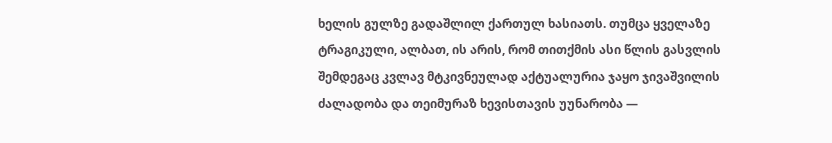ხელის გულზე გადაშლილ ქართულ ხასიათს. თუმცა ყველაზე ტრაგიკული, ალბათ, ის არის, რომ თითქმის ასი წლის გასვლის შემდეგაც კვლავ მტკივნეულად აქტუალურია ჯაყო ჯივაშვილის ძალადობა და თეიმურაზ ხევისთავის უუნარობა —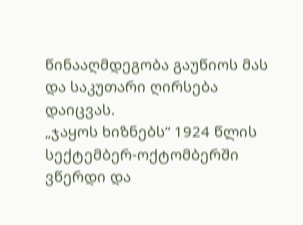წინააღმდეგობა გაუწიოს მას და საკუთარი ღირსება დაიცვას.
„ჯაყოს ხიზნებს“ 1924 წლის სექტემბერ-ოქტომბერში ვწერდი და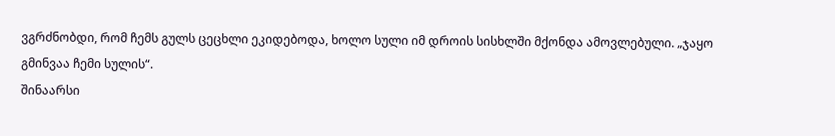ვგრძნობდი, რომ ჩემს გულს ცეცხლი ეკიდებოდა, ხოლო სული იმ დროის სისხლში მქონდა ამოვლებული. „ჯაყო გმინვაა ჩემი სულის“.
შინაარსი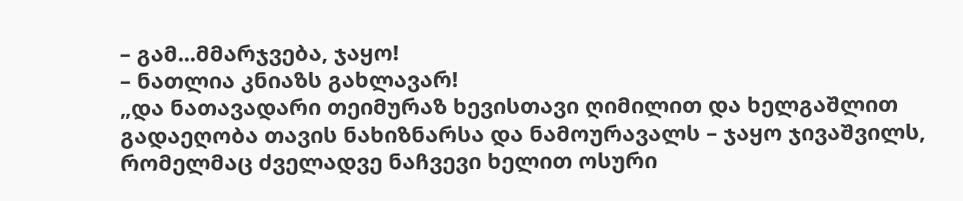– გამ...მმარჯვება, ჯაყო!
– ნათლია კნიაზს გახლავარ!
„და ნათავადარი თეიმურაზ ხევისთავი ღიმილით და ხელგაშლით გადაეღობა თავის ნახიზნარსა და ნამოურავალს – ჯაყო ჯივაშვილს, რომელმაც ძველადვე ნაჩვევი ხელით ოსური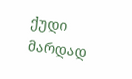ქუდი მარდად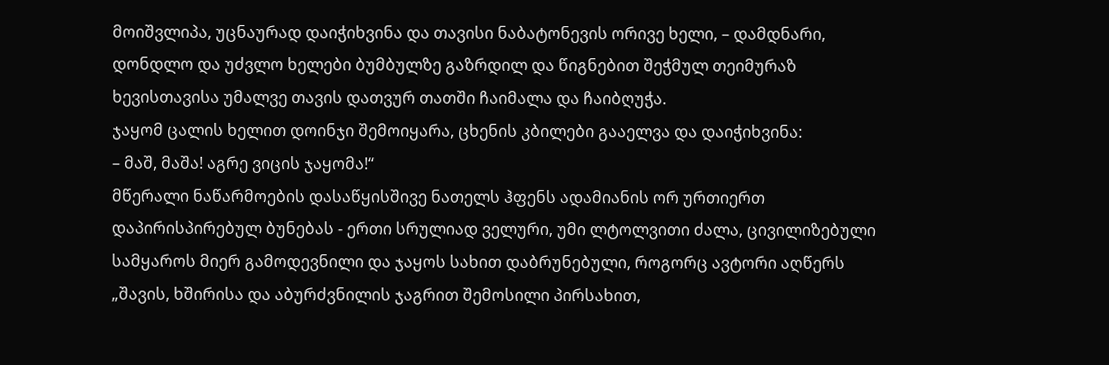მოიშვლიპა, უცნაურად დაიჭიხვინა და თავისი ნაბატონევის ორივე ხელი, – დამდნარი, დონდლო და უძვლო ხელები ბუმბულზე გაზრდილ და წიგნებით შეჭმულ თეიმურაზ ხევისთავისა უმალვე თავის დათვურ თათში ჩაიმალა და ჩაიბღუჭა.
ჯაყომ ცალის ხელით დოინჯი შემოიყარა, ცხენის კბილები გააელვა და დაიჭიხვინა:
– მაშ, მაშა! აგრე ვიცის ჯაყომა!“
მწერალი ნაწარმოების დასაწყისშივე ნათელს ჰფენს ადამიანის ორ ურთიერთ დაპირისპირებულ ბუნებას - ერთი სრულიად ველური, უმი ლტოლვითი ძალა, ცივილიზებული სამყაროს მიერ გამოდევნილი და ჯაყოს სახით დაბრუნებული, როგორც ავტორი აღწერს „შავის, ხშირისა და აბურძვნილის ჯაგრით შემოსილი პირსახით,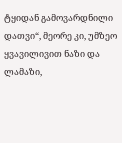ტყიდან გამოვარდნილი დათვი“, მეორე კი, უმზეო ყვავილივით ნაზი და ლამაზი,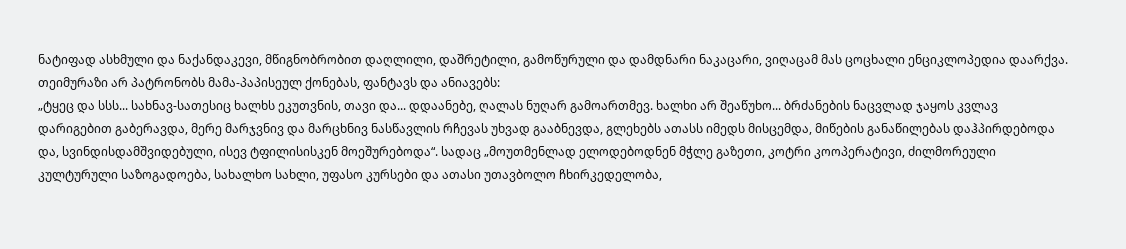ნატიფად ასხმული და ნაქანდაკევი, მწიგნობრობით დაღლილი, დაშრეტილი, გამოწურული და დამდნარი ნაკაცარი, ვიღაცამ მას ცოცხალი ენციკლოპედია დაარქვა.
თეიმურაზი არ პატრონობს მამა-პაპისეულ ქონებას, ფანტავს და ანიავებს:
„ტყეც და სსს... სახნავ-სათესიც ხალხს ეკუთვნის, თავი და... დდაანებე, ღალას ნუღარ გამოართმევ. ხალხი არ შეაწუხო... ბრძანების ნაცვლად ჯაყოს კვლავ დარიგებით გაბერავდა, მერე მარჯვნივ და მარცხნივ ნასწავლის რჩევას უხვად გააბნევდა, გლეხებს ათასს იმედს მისცემდა, მიწების განაწილებას დაჰპირდებოდა და, სვინდისდამშვიდებული, ისევ ტფილისისკენ მოეშურებოდა“. სადაც „მოუთმენლად ელოდებოდნენ მჭლე გაზეთი, კოტრი კოოპერატივი, ძილმორეული კულტურული საზოგადოება, სახალხო სახლი, უფასო კურსები და ათასი უთავბოლო ჩხირკედელობა,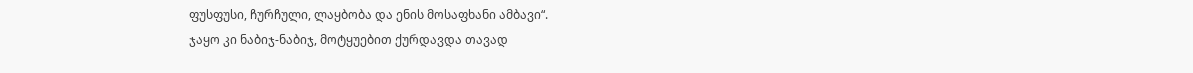ფუსფუსი, ჩურჩული, ლაყბობა და ენის მოსაფხანი ამბავი“.
ჯაყო კი ნაბიჯ-ნაბიჯ, მოტყუებით ქურდავდა თავად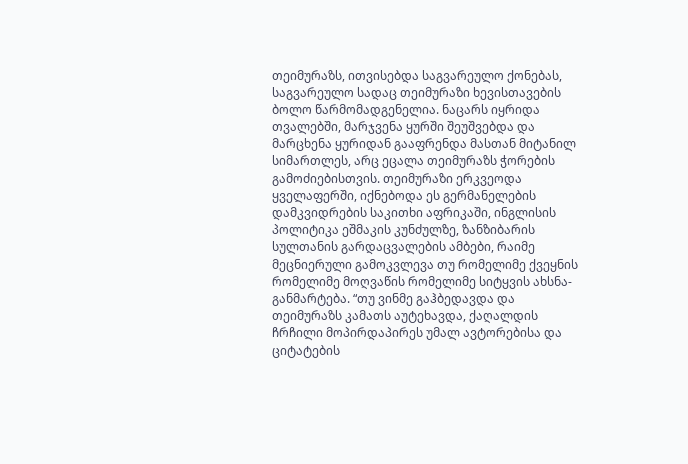თეიმურაზს, ითვისებდა საგვარეულო ქონებას, საგვარეულო სადაც თეიმურაზი ხევისთავების ბოლო წარმომადგენელია. ნაცარს იყრიდა თვალებში, მარჯვენა ყურში შეუშვებდა და მარცხენა ყურიდან გააფრენდა მასთან მიტანილ სიმართლეს, არც ეცალა თეიმურაზს ჭორების გამოძიებისთვის. თეიმურაზი ერკვეოდა ყველაფერში, იქნებოდა ეს გერმანელების დამკვიდრების საკითხი აფრიკაში, ინგლისის პოლიტიკა ეშმაკის კუნძულზე, ზანზიბარის სულთანის გარდაცვალების ამბები, რაიმე მეცნიერული გამოკვლევა თუ რომელიმე ქვეყნის რომელიმე მოღვაწის რომელიმე სიტყვის ახსნა-განმარტება. “თუ ვინმე გაჰბედავდა და თეიმურაზს კამათს აუტეხავდა, ქაღალდის ჩრჩილი მოპირდაპირეს უმალ ავტორებისა და ციტატების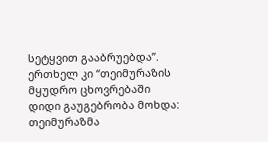სეტყვით გააბრუებდა”.
ერთხელ კი “თეიმურაზის მყუდრო ცხოვრებაში დიდი გაუგებრობა მოხდა:
თეიმურაზმა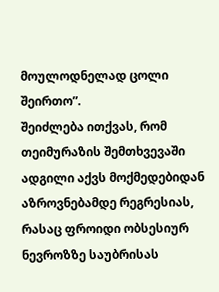მოულოდნელად ცოლი შეირთო”.
შეიძლება ითქვას, რომ თეიმურაზის შემთხვევაში ადგილი აქვს მოქმედებიდან აზროვნებამდე რეგრესიას, რასაც ფროიდი ობსესიურ ნევროზზე საუბრისას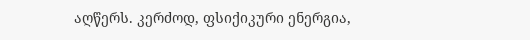აღწერს. კერძოდ, ფსიქიკური ენერგია,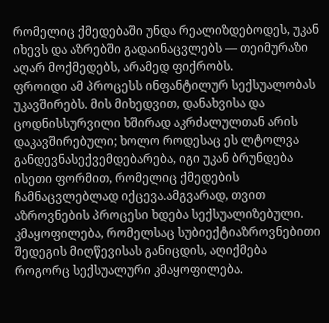რომელიც ქმედებაში უნდა რეალიზდებოდეს, უკან იხევს და აზრებში გადაინაცვლებს — თეიმურაზი აღარ მოქმედებს, არამედ ფიქრობს.
ფროიდი ამ პროცესს ინფანტილურ სექსუალობას უკავშირებს. მის მიხედვით, დანახვისა და ცოდნისსურვილი ხშირად აკრძალულთან არის დაკავშირებული; ხოლო როდესაც ეს ლტოლვა განდევნასექვემდებარება, იგი უკან ბრუნდება ისეთი ფორმით, რომელიც ქმედების ჩამნაცვლებლად იქცევა.ამგვარად, თვით აზროვნების პროცესი ხდება სექსუალიზებული. კმაყოფილება, რომელსაც სუბიექტიაზროვნებითი შედეგის მიღწევისას განიცდის, აღიქმება როგორც სექსუალური კმაყოფილება.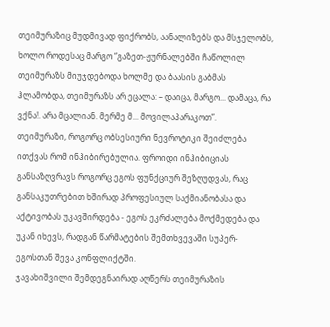თეიმურაზიც მუდმივად ფიქრობს, აანალიზებს და მსჯელობს, ხოლო როდესაც მარგო “გაზეთ-ჟურნალებში ჩაწოლილ თეიმურაზს მიუჯდებოდა ხოლმე და ბაასის გაბმას ჰლამობდა, თეიმურაზს არ ეცალა: – დაიცა, მარგო... დამაცა, რა ვქნა!. არა მცალიან. მერმე მ... მოვილაპარაკოთ”.
თეიმურაზი, როგორც ობსესიური ნევროტიკი შეიძლება ითქვას რომ ინჰიბირებულია. ფროიდი ინჰიბიციას განსაზღვრავს როგორც ეგოს ფუნქციურ შეზღუდვას, რაც განსაკუთრებით ხშირად პროფესიულ საქმიანობასა და აქტივობას უკავშირდება - ეგოს ეკრძალება მოქმედება და უკან იხევს, რადგან წარმატების შემთხვევაში სუპერ-ეგოსთან შევა კონფლიქტში.
ჯავახიშვილი შემდეგნაირად აღწერს თეიმურაზის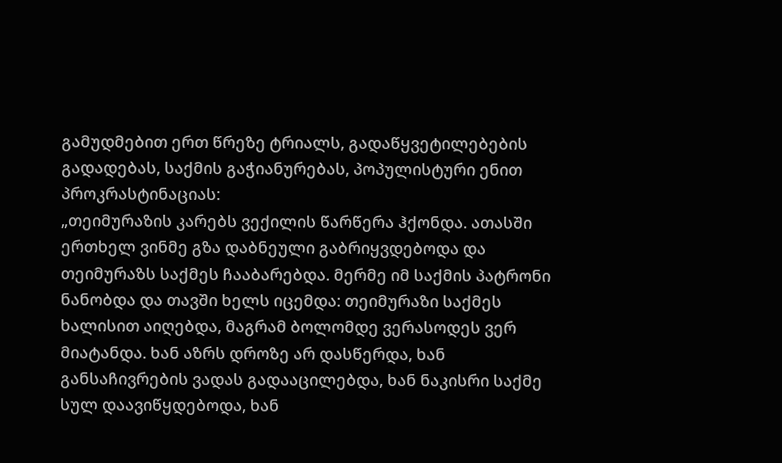გამუდმებით ერთ წრეზე ტრიალს, გადაწყვეტილებების გადადებას, საქმის გაჭიანურებას, პოპულისტური ენით პროკრასტინაციას:
„თეიმურაზის კარებს ვექილის წარწერა ჰქონდა. ათასში ერთხელ ვინმე გზა დაბნეული გაბრიყვდებოდა და თეიმურაზს საქმეს ჩააბარებდა. მერმე იმ საქმის პატრონი ნანობდა და თავში ხელს იცემდა: თეიმურაზი საქმეს ხალისით აიღებდა, მაგრამ ბოლომდე ვერასოდეს ვერ მიატანდა. ხან აზრს დროზე არ დასწერდა, ხან განსაჩივრების ვადას გადააცილებდა, ხან ნაკისრი საქმე სულ დაავიწყდებოდა, ხან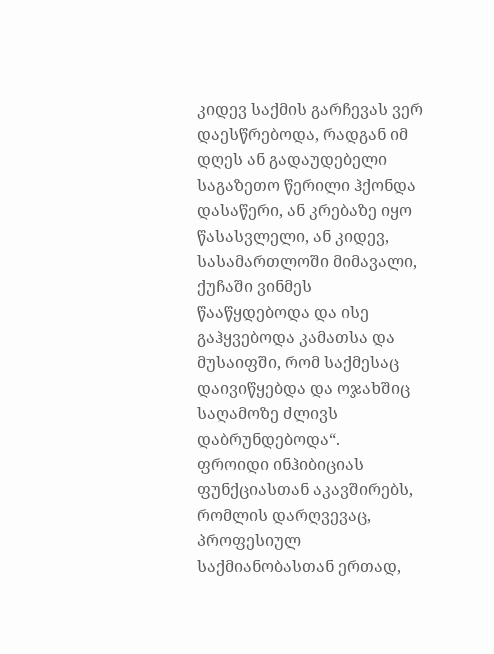კიდევ საქმის გარჩევას ვერ დაესწრებოდა, რადგან იმ დღეს ან გადაუდებელი საგაზეთო წერილი ჰქონდა დასაწერი, ან კრებაზე იყო წასასვლელი, ან კიდევ, სასამართლოში მიმავალი, ქუჩაში ვინმეს წააწყდებოდა და ისე გაჰყვებოდა კამათსა და მუსაიფში, რომ საქმესაც დაივიწყებდა და ოჯახშიც საღამოზე ძლივს დაბრუნდებოდა“.
ფროიდი ინჰიბიციას ფუნქციასთან აკავშირებს, რომლის დარღვევაც, პროფესიულ საქმიანობასთან ერთად,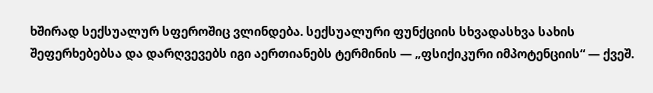ხშირად სექსუალურ სფეროშიც ვლინდება. სექსუალური ფუნქციის სხვადასხვა სახის შეფერხებებსა და დარღვევებს იგი აერთიანებს ტერმინის — „ფსიქიკური იმპოტენციის“ — ქვეშ.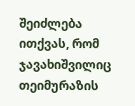შეიძლება ითქვას, რომ ჯავახიშვილიც თეიმურაზის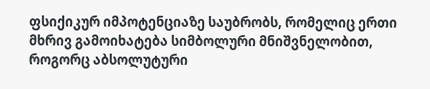ფსიქიკურ იმპოტენციაზე საუბრობს, რომელიც ერთი მხრივ გამოიხატება სიმბოლური მნიშვნელობით, როგორც აბსოლუტური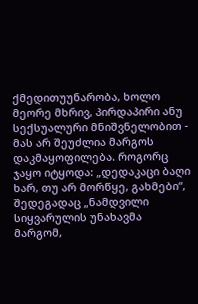ქმედითუუნარობა, ხოლო მეორე მხრივ, პირდაპირი ანუ სექსუალური მნიშვნელობით - მას არ შეუძლია მარგოს დაკმაყოფილება. როგორც ჯაყო იტყოდა: „დედაკაცი ბაღი ხარ, თუ არ მორწყე, გახმები“, შედეგადაც „ნამდვილი სიყვარულის უნახავმა მარგომ,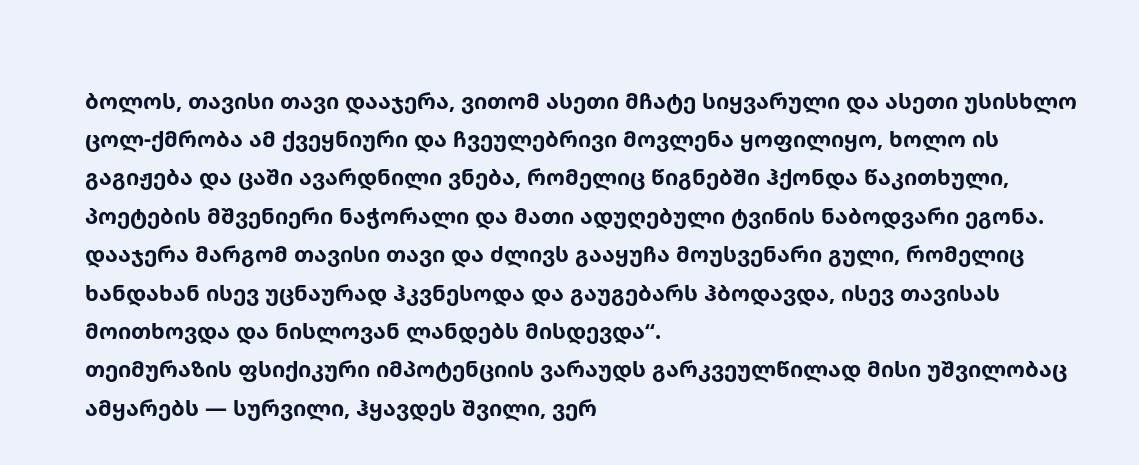ბოლოს, თავისი თავი დააჯერა, ვითომ ასეთი მჩატე სიყვარული და ასეთი უსისხლო ცოლ-ქმრობა ამ ქვეყნიური და ჩვეულებრივი მოვლენა ყოფილიყო, ხოლო ის გაგიჟება და ცაში ავარდნილი ვნება, რომელიც წიგნებში ჰქონდა წაკითხული, პოეტების მშვენიერი ნაჭორალი და მათი ადუღებული ტვინის ნაბოდვარი ეგონა. დააჯერა მარგომ თავისი თავი და ძლივს გააყუჩა მოუსვენარი გული, რომელიც ხანდახან ისევ უცნაურად ჰკვნესოდა და გაუგებარს ჰბოდავდა, ისევ თავისას მოითხოვდა და ნისლოვან ლანდებს მისდევდა“.
თეიმურაზის ფსიქიკური იმპოტენციის ვარაუდს გარკვეულწილად მისი უშვილობაც ამყარებს — სურვილი, ჰყავდეს შვილი, ვერ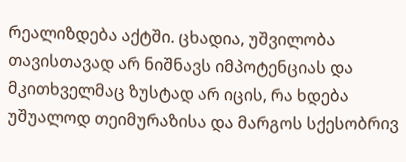რეალიზდება აქტში. ცხადია, უშვილობა თავისთავად არ ნიშნავს იმპოტენციას და მკითხველმაც ზუსტად არ იცის, რა ხდება უშუალოდ თეიმურაზისა და მარგოს სქესობრივ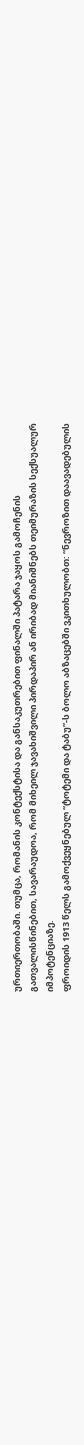ურთიერთობაში. თუმცა, რომანის კონტექსტისა და განსაკუთრებით ფინალში პატარა ჯაყოს გამოჩენის გათვალისწინებით, სავარაუდოა, რომ მიხეილ ჯავახიშვილი პირდაპირ ან ირიბად მიანიშნებს თეიმურაზის სექსუალურ იმპოტენციაზე.
ფროიდის 1913 წელს გამოქვეყნებულ “ტოტემი და ტაბუ”-ს ბოლო აბზაცებში ვკითხულობთ: “ნევროზით დაავადებულის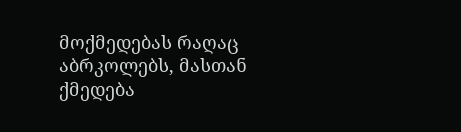მოქმედებას რაღაც აბრკოლებს, მასთან ქმედება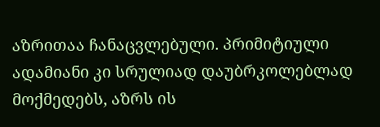აზრითაა ჩანაცვლებული. პრიმიტიული ადამიანი კი სრულიად დაუბრკოლებლად მოქმედებს, აზრს ის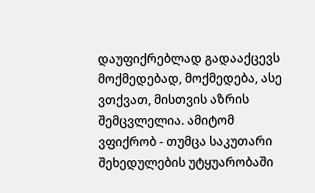დაუფიქრებლად გადააქცევს მოქმედებად, მოქმედება, ასე ვთქვათ, მისთვის აზრის შემცვლელია. ამიტომ ვფიქრობ - თუმცა საკუთარი შეხედულების უტყუარობაში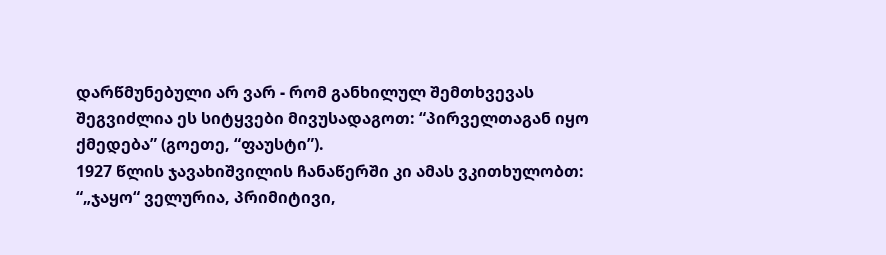დარწმუნებული არ ვარ - რომ განხილულ შემთხვევას შეგვიძლია ეს სიტყვები მივუსადაგოთ: “პირველთაგან იყო ქმედება” (გოეთე, “ფაუსტი”).
1927 წლის ჯავახიშვილის ჩანაწერში კი ამას ვკითხულობთ:
“„ჯაყო“ ველურია, პრიმიტივი,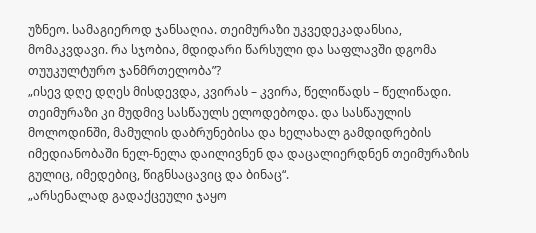უზნეო. სამაგიეროდ ჯანსაღია. თეიმურაზი უკვედეკადანსია, მომაკვდავი. რა სჯობია, მდიდარი წარსული და საფლავში დგომა თუუკულტურო ჯანმრთელობა”?
„ისევ დღე დღეს მისდევდა, კვირას – კვირა, წელიწადს – წელიწადი. თეიმურაზი კი მუდმივ სასწაულს ელოდებოდა. და სასწაულის მოლოდინში, მამულის დაბრუნებისა და ხელახალ გამდიდრების იმედიანობაში ნელ-ნელა დაილივნენ და დაცალიერდნენ თეიმურაზის გულიც, იმედებიც, წიგნსაცავიც და ბინაც“.
„არსენალად გადაქცეული ჯაყო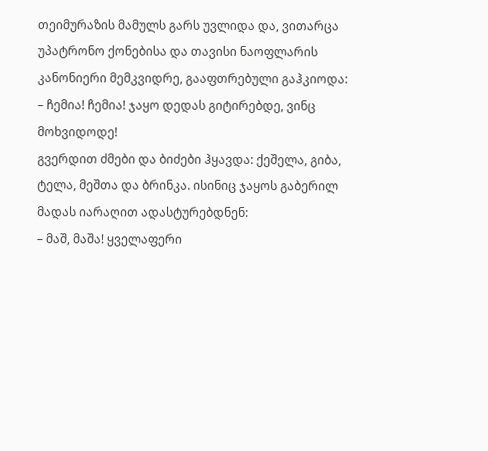თეიმურაზის მამულს გარს უვლიდა და, ვითარცა უპატრონო ქონებისა და თავისი ნაოფლარის კანონიერი მემკვიდრე, გააფთრებული გაჰკიოდა:
– ჩემია! ჩემია! ჯაყო დედას გიტირებდე, ვინც მოხვიდოდე!
გვერდით ძმები და ბიძები ჰყავდა: ქეშელა, გიბა, ტელა, მეშთა და ბრინკა. ისინიც ჯაყოს გაბერილ მადას იარაღით ადასტურებდნენ:
– მაშ, მაშა! ყველაფერი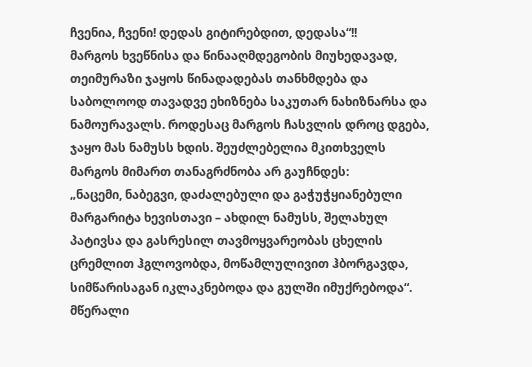ჩვენია, ჩვენი! დედას გიტირებდით, დედასა“!!
მარგოს ხვეწნისა და წინააღმდეგობის მიუხედავად, თეიმურაზი ჯაყოს წინადადებას თანხმდება და საბოლოოდ თავადვე ეხიზნება საკუთარ ნახიზნარსა და ნამოურავალს. როდესაც მარგოს ჩასვლის დროც დგება, ჯაყო მას ნამუსს ხდის. შეუძლებელია მკითხველს მარგოს მიმართ თანაგრძნობა არ გაუჩნდეს:
„ნაცემი, ნაბეგვი, დაძალებული და გაჭუჭყიანებული მარგარიტა ხევისთავი – ახდილ ნამუსს, შელახულ პატივსა და გასრესილ თავმოყვარეობას ცხელის ცრემლით ჰგლოვობდა, მოწამლულივით ჰბორგავდა, სიმწარისაგან იკლაკნებოდა და გულში იმუქრებოდა“.
მწერალი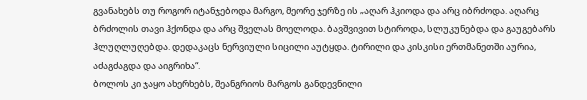გვანახებს თუ როგორ იტანჯებოდა მარგო, მეორე ჯერზე ის „აღარ ჰკიოდა და არც იბრძოდა. აღარც ბრძოლის თავი ჰქონდა და არც შველას მოელოდა. ბავშვივით სტიროდა, სლუკუნებდა და გაუგებარს ჰლუღლუღებდა. დედაკაცს ნერვიული სიცილი აუტყდა. ტირილი და კისკისი ერთმანეთში აურია, აძაგძაგდა და აიგრიხა“.
ბოლოს კი ჯაყო ახერხებს, შეანგრიოს მარგოს განდევნილი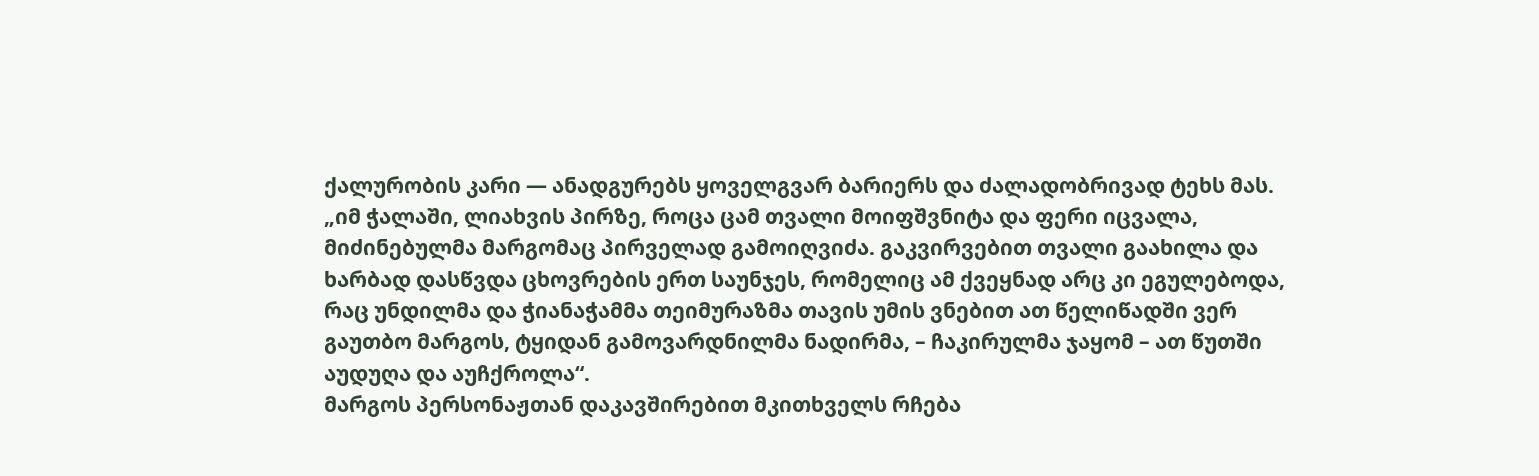ქალურობის კარი — ანადგურებს ყოველგვარ ბარიერს და ძალადობრივად ტეხს მას.
„იმ ჭალაში, ლიახვის პირზე, როცა ცამ თვალი მოიფშვნიტა და ფერი იცვალა,
მიძინებულმა მარგომაც პირველად გამოიღვიძა. გაკვირვებით თვალი გაახილა და
ხარბად დასწვდა ცხოვრების ერთ საუნჯეს, რომელიც ამ ქვეყნად არც კი ეგულებოდა,
რაც უნდილმა და ჭიანაჭამმა თეიმურაზმა თავის უმის ვნებით ათ წელიწადში ვერ
გაუთბო მარგოს, ტყიდან გამოვარდნილმა ნადირმა, – ჩაკირულმა ჯაყომ – ათ წუთში
აუდუღა და აუჩქროლა“.
მარგოს პერსონაჟთან დაკავშირებით მკითხველს რჩება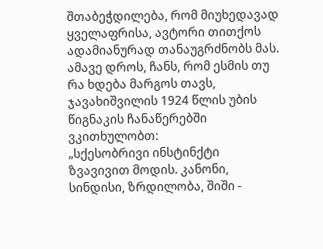შთაბეჭდილება, რომ მიუხედავად ყველაფრისა, ავტორი თითქოს ადამიანურად თანაუგრძნობს მას. ამავე დროს, ჩანს, რომ ესმის თუ რა ხდება მარგოს თავს, ჯავახიშვილის 1924 წლის უბის წიგნაკის ჩანაწერებში ვკითხულობთ:
„სქესობრივი ინსტინქტი ზვავივით მოდის. კანონი, სინდისი, ზრდილობა, შიში -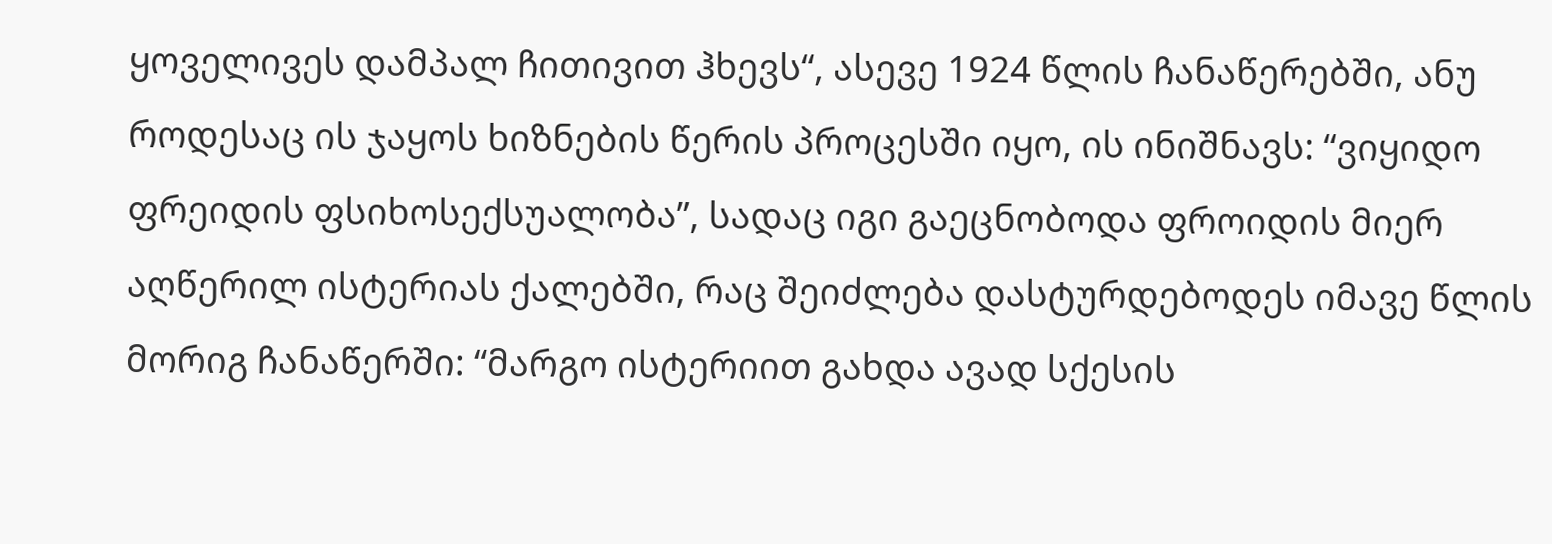ყოველივეს დამპალ ჩითივით ჰხევს“, ასევე 1924 წლის ჩანაწერებში, ანუ როდესაც ის ჯაყოს ხიზნების წერის პროცესში იყო, ის ინიშნავს: “ვიყიდო ფრეიდის ფსიხოსექსუალობა”, სადაც იგი გაეცნობოდა ფროიდის მიერ აღწერილ ისტერიას ქალებში, რაც შეიძლება დასტურდებოდეს იმავე წლის მორიგ ჩანაწერში: “მარგო ისტერიით გახდა ავად სქესის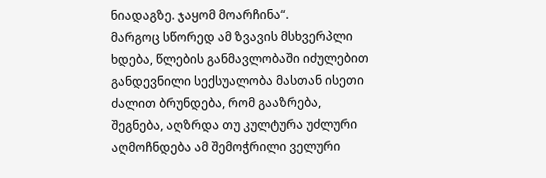ნიადაგზე. ჯაყომ მოარჩინა“.
მარგოც სწორედ ამ ზვავის მსხვერპლი ხდება, წლების განმავლობაში იძულებით განდევნილი სექსუალობა მასთან ისეთი ძალით ბრუნდება, რომ გააზრება, შეგნება, აღზრდა თუ კულტურა უძლური აღმოჩნდება ამ შემოჭრილი ველური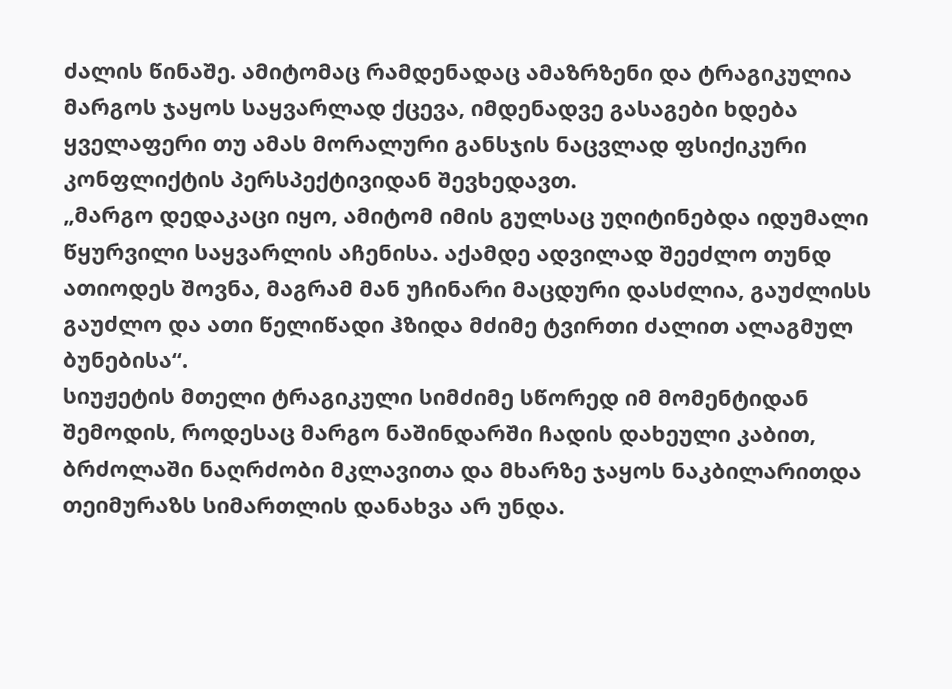ძალის წინაშე. ამიტომაც რამდენადაც ამაზრზენი და ტრაგიკულია მარგოს ჯაყოს საყვარლად ქცევა, იმდენადვე გასაგები ხდება ყველაფერი თუ ამას მორალური განსჯის ნაცვლად ფსიქიკური კონფლიქტის პერსპექტივიდან შევხედავთ.
„მარგო დედაკაცი იყო, ამიტომ იმის გულსაც უღიტინებდა იდუმალი წყურვილი საყვარლის აჩენისა. აქამდე ადვილად შეეძლო თუნდ ათიოდეს შოვნა, მაგრამ მან უჩინარი მაცდური დასძლია, გაუძლისს გაუძლო და ათი წელიწადი ჰზიდა მძიმე ტვირთი ძალით ალაგმულ ბუნებისა“.
სიუჟეტის მთელი ტრაგიკული სიმძიმე სწორედ იმ მომენტიდან შემოდის, როდესაც მარგო ნაშინდარში ჩადის დახეული კაბით, ბრძოლაში ნაღრძობი მკლავითა და მხარზე ჯაყოს ნაკბილარითდა თეიმურაზს სიმართლის დანახვა არ უნდა.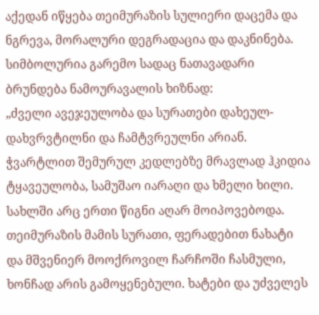აქედან იწყება თეიმურაზის სულიერი დაცემა და ნგრევა, მორალური დეგრადაცია და დაკნინება.
სიმბოლურია გარემო სადაც ნათავადარი ბრუნდება ნამოურავალის ხიზნად:
„ძველი ავეჯეულობა და სურათები დახეულ-დახვრვტილნი და ჩამტვრეულნი არიან. ჭვარტლით შემურულ კედლებზე მრავლად ჰკიდია ტყავეულობა, სამუშაო იარაღი და ხმელი ხილი. სახლში არც ერთი წიგნი აღარ მოიპოვებოდა. თეიმურაზის მამის სურათი, ფერადებით ნახატი და მშვენიერ მოოქროვილ ჩარჩოში ჩასმული, ხონჩად არის გამოყენებული. ხატები და უძველეს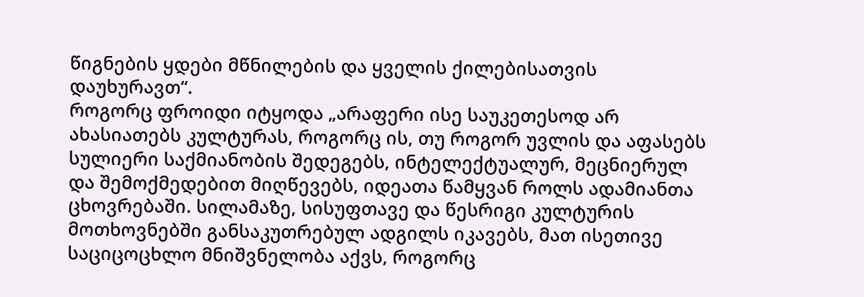წიგნების ყდები მწნილების და ყველის ქილებისათვის დაუხურავთ“.
როგორც ფროიდი იტყოდა „არაფერი ისე საუკეთესოდ არ ახასიათებს კულტურას, როგორც ის, თუ როგორ უვლის და აფასებს სულიერი საქმიანობის შედეგებს, ინტელექტუალურ, მეცნიერულ და შემოქმედებით მიღწევებს, იდეათა წამყვან როლს ადამიანთა ცხოვრებაში. სილამაზე, სისუფთავე და წესრიგი კულტურის მოთხოვნებში განსაკუთრებულ ადგილს იკავებს, მათ ისეთივე საციცოცხლო მნიშვნელობა აქვს, როგორც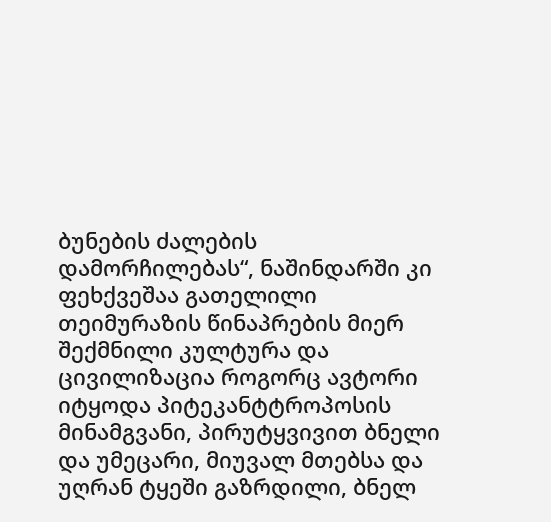ბუნების ძალების დამორჩილებას“, ნაშინდარში კი ფეხქვეშაა გათელილი თეიმურაზის წინაპრების მიერ შექმნილი კულტურა და ცივილიზაცია როგორც ავტორი იტყოდა პიტეკანტტროპოსის მინამგვანი, პირუტყვივით ბნელი და უმეცარი, მიუვალ მთებსა და უღრან ტყეში გაზრდილი, ბნელ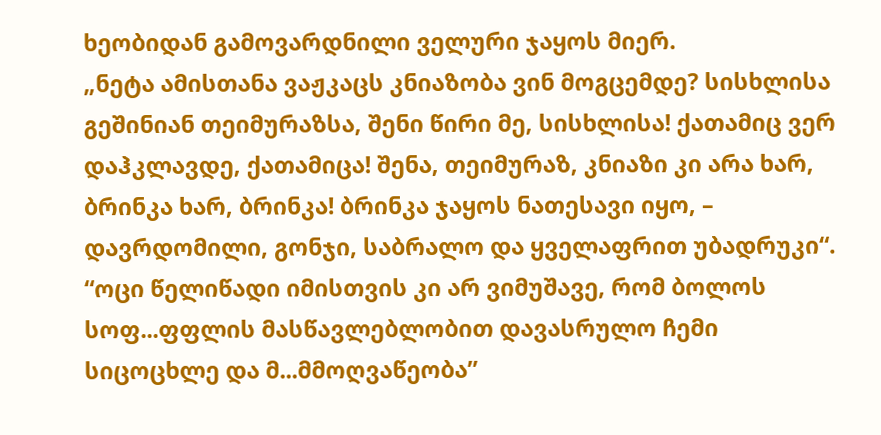ხეობიდან გამოვარდნილი ველური ჯაყოს მიერ.
„ნეტა ამისთანა ვაჟკაცს კნიაზობა ვინ მოგცემდე? სისხლისა გეშინიან თეიმურაზსა, შენი წირი მე, სისხლისა! ქათამიც ვერ დაჰკლავდე, ქათამიცა! შენა, თეიმურაზ, კნიაზი კი არა ხარ, ბრინკა ხარ, ბრინკა! ბრინკა ჯაყოს ნათესავი იყო, – დავრდომილი, გონჯი, საბრალო და ყველაფრით უბადრუკი“.
“ოცი წელიწადი იმისთვის კი არ ვიმუშავე, რომ ბოლოს სოფ...ფფლის მასწავლებლობით დავასრულო ჩემი სიცოცხლე და მ...მმოღვაწეობა”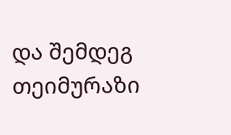და შემდეგ თეიმურაზი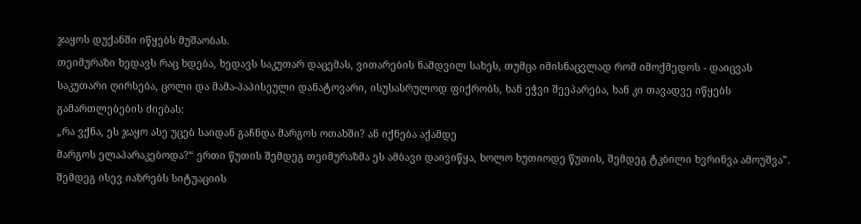ჯაყოს დუქანში იწყებს მუშაობას.
თეიმურაზი ხედავს რაც ხდება, ხედავს საკუთარ დაცემას, ვითარების ნამდვილ სახეს, თუმცა იმისნაცვლად რომ იმოქმედოს - დაიცვას საკუთარი ღირსება, ცოლი და მამა-პაპისეული დანატოვარი, ისუსასრულოდ ფიქრობს, ხან ეჭვი შეეპარება, ხან კი თავადვე იწყებს გამართლებების ძიებას:
„რა ვქნა, ეს ჯაყო ასე უცებ საიდან გაჩნდა მარგოს ოთახში? ან იქნება აქამდე
მარგოს ელაპარაკებოდა?“ ერთი წუთის შემდეგ თეიმურაზმა ეს ამბავი დაივიწყა, ხოლო ხუთიოდე წუთის, შემდეგ ტკბილი ხვრინვა ამოუშვა”.
შემდეგ ისევ იაზრებს სიტუაციის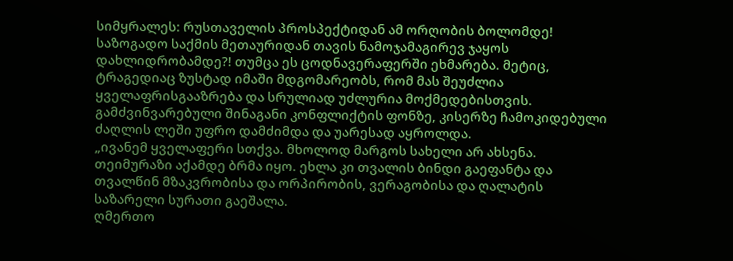სიმყრალეს: რუსთაველის პროსპექტიდან ამ ორღობის ბოლომდე! საზოგადო საქმის მეთაურიდან თავის ნამოჯამაგირევ ჯაყოს დახლიდრობამდე?! თუმცა ეს ცოდნავერაფერში ეხმარება. მეტიც, ტრაგედიაც ზუსტად იმაში მდგომარეობს, რომ მას შეუძლია ყველაფრისგააზრება და სრულიად უძლურია მოქმედებისთვის. გამძვინვარებული შინაგანი კონფლიქტის ფონზე, კისერზე ჩამოკიდებული ძაღლის ლეში უფრო დამძიმდა და უარესად აყროლდა.
„ივანემ ყველაფერი სთქვა. მხოლოდ მარგოს სახელი არ ახსენა. თეიმურაზი აქამდე ბრმა იყო. ეხლა კი თვალის ბინდი გაეფანტა და თვალწინ მზაკვრობისა და ორპირობის, ვერაგობისა და ღალატის საზარელი სურათი გაეშალა.
ღმერთო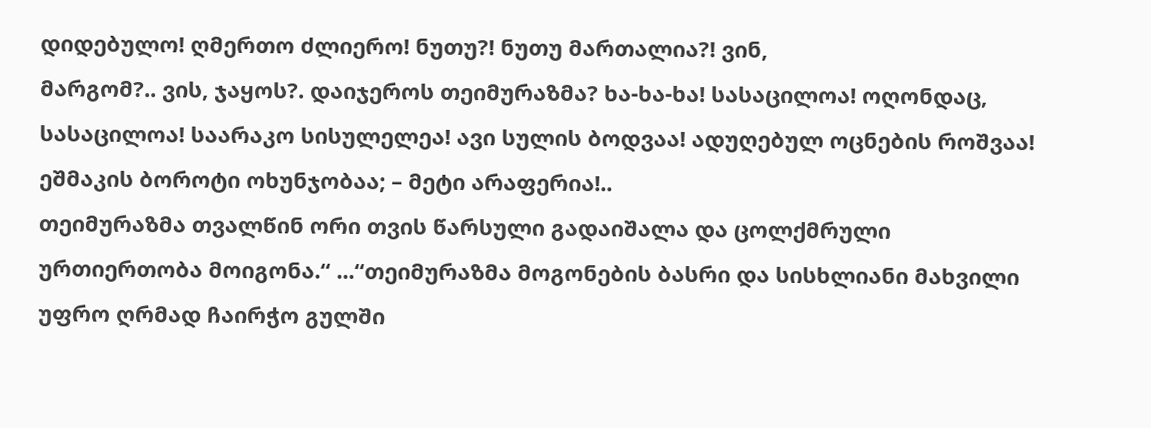დიდებულო! ღმერთო ძლიერო! ნუთუ?! ნუთუ მართალია?! ვინ,
მარგომ?.. ვის, ჯაყოს?. დაიჯეროს თეიმურაზმა? ხა-ხა-ხა! სასაცილოა! ოღონდაც,
სასაცილოა! საარაკო სისულელეა! ავი სულის ბოდვაა! ადუღებულ ოცნების როშვაა!
ეშმაკის ბოროტი ოხუნჯობაა; – მეტი არაფერია!..
თეიმურაზმა თვალწინ ორი თვის წარსული გადაიშალა და ცოლქმრული
ურთიერთობა მოიგონა.“ ...“თეიმურაზმა მოგონების ბასრი და სისხლიანი მახვილი უფრო ღრმად ჩაირჭო გულში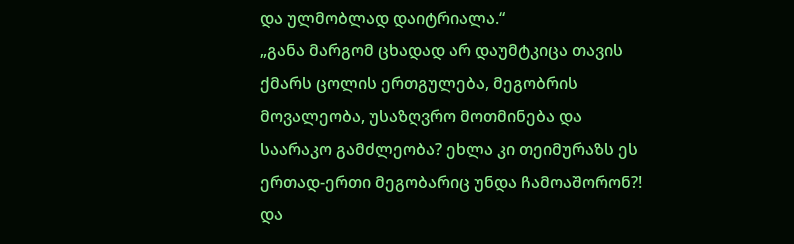და ულმობლად დაიტრიალა.“
„განა მარგომ ცხადად არ დაუმტკიცა თავის ქმარს ცოლის ერთგულება, მეგობრის მოვალეობა, უსაზღვრო მოთმინება და საარაკო გამძლეობა? ეხლა კი თეიმურაზს ეს ერთად-ერთი მეგობარიც უნდა ჩამოაშორონ?! და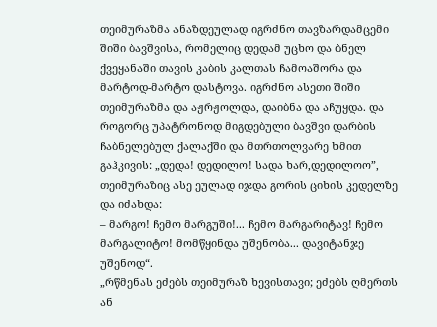თეიმურაზმა ანაზდეულად იგრძნო თავზარდამცემი შიში ბავშვისა, რომელიც დედამ უცხო და ბნელ ქვეყანაში თავის კაბის კალთას ჩამოაშორა და მარტოდ-მარტო დასტოვა. იგრძნო ასეთი შიში თეიმურაზმა და აჟრჟოლდა, დაიბნა და აჩუყდა. და როგორც უპატრონოდ მიგდებული ბავშვი დარბის ჩაბნელებულ ქალაქში და მთრთოლვარე ხმით გაჰკივის: „დედა! დედილო! სადა ხარ,დედილოო”, თეიმურაზიც ასე ეულად იჯდა გორის ციხის კედელზე და იძახდა:
– მარგო! ჩემო მარგუში!... ჩემო მარგარიტავ! ჩემო მარგალიტო! მომწყინდა უშენობა... დავიტანჯე უშენოდ“.
„რწმენას ეძებს თეიმურაზ ხევისთავი; ეძებს ღმერთს ან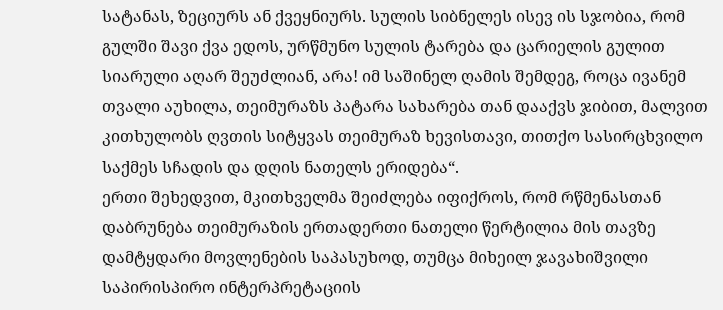სატანას, ზეციურს ან ქვეყნიურს. სულის სიბნელეს ისევ ის სჯობია, რომ გულში შავი ქვა ედოს, ურწმუნო სულის ტარება და ცარიელის გულით სიარული აღარ შეუძლიან, არა! იმ საშინელ ღამის შემდეგ, როცა ივანემ თვალი აუხილა, თეიმურაზს პატარა სახარება თან დააქვს ჯიბით, მალვით კითხულობს ღვთის სიტყვას თეიმურაზ ხევისთავი, თითქო სასირცხვილო საქმეს სჩადის და დღის ნათელს ერიდება“.
ერთი შეხედვით, მკითხველმა შეიძლება იფიქროს, რომ რწმენასთან დაბრუნება თეიმურაზის ერთადერთი ნათელი წერტილია მის თავზე დამტყდარი მოვლენების საპასუხოდ, თუმცა მიხეილ ჯავახიშვილი საპირისპირო ინტერპრეტაციის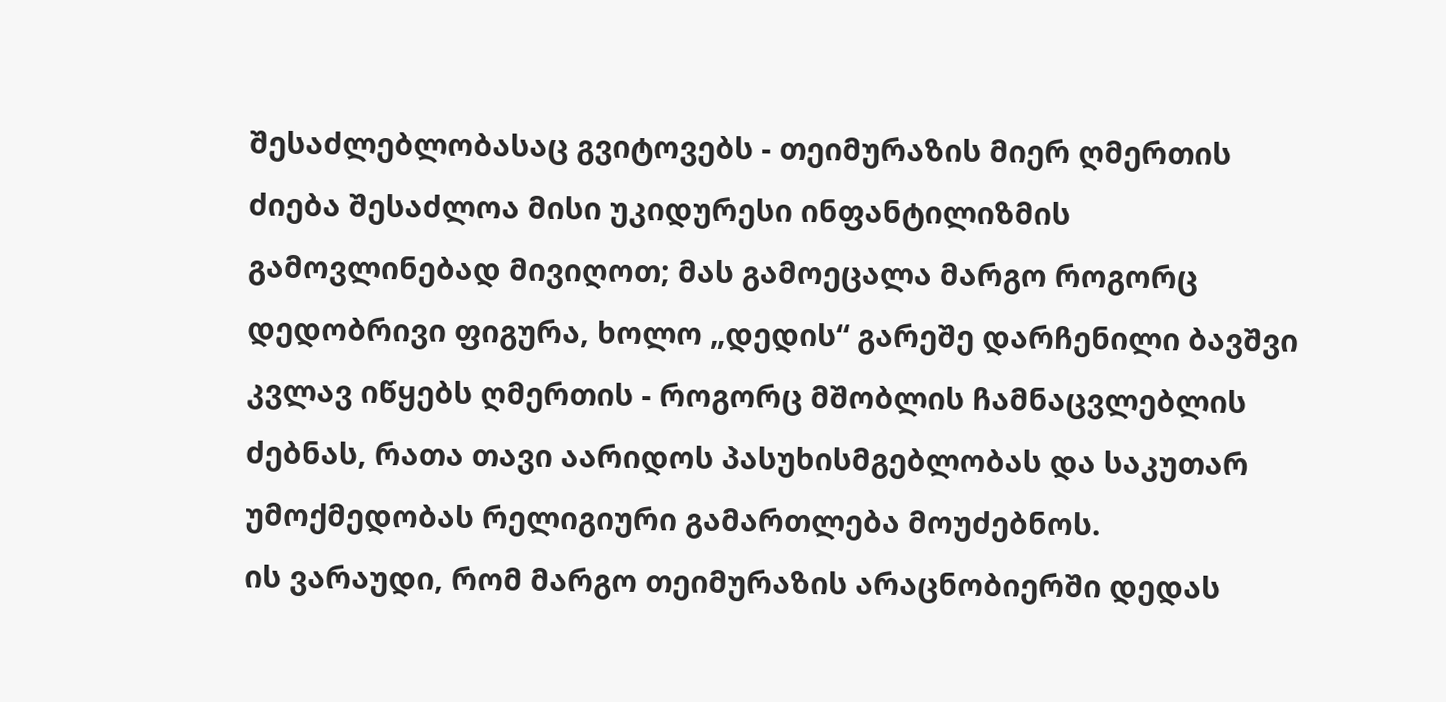შესაძლებლობასაც გვიტოვებს - თეიმურაზის მიერ ღმერთის ძიება შესაძლოა მისი უკიდურესი ინფანტილიზმის გამოვლინებად მივიღოთ; მას გამოეცალა მარგო როგორც დედობრივი ფიგურა, ხოლო „დედის“ გარეშე დარჩენილი ბავშვი კვლავ იწყებს ღმერთის - როგორც მშობლის ჩამნაცვლებლის ძებნას, რათა თავი აარიდოს პასუხისმგებლობას და საკუთარ უმოქმედობას რელიგიური გამართლება მოუძებნოს.
ის ვარაუდი, რომ მარგო თეიმურაზის არაცნობიერში დედას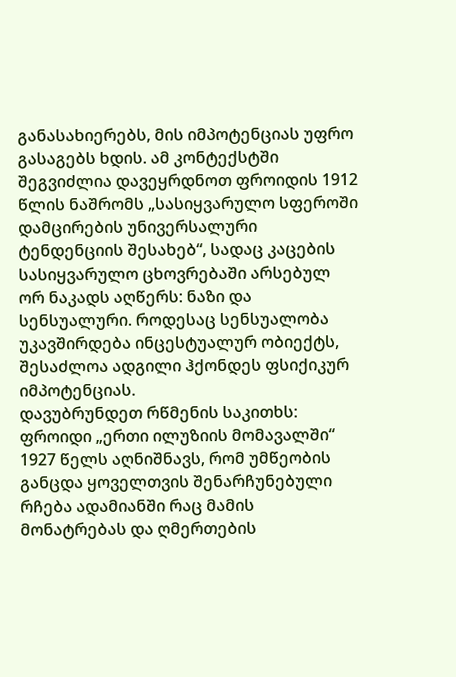განასახიერებს, მის იმპოტენციას უფრო გასაგებს ხდის. ამ კონტექსტში შეგვიძლია დავეყრდნოთ ფროიდის 1912 წლის ნაშრომს „სასიყვარულო სფეროში დამცირების უნივერსალური ტენდენციის შესახებ“, სადაც კაცების სასიყვარულო ცხოვრებაში არსებულ ორ ნაკადს აღწერს: ნაზი და სენსუალური. როდესაც სენსუალობა უკავშირდება ინცესტუალურ ობიექტს, შესაძლოა ადგილი ჰქონდეს ფსიქიკურ იმპოტენციას.
დავუბრუნდეთ რწმენის საკითხს:
ფროიდი „ერთი ილუზიის მომავალში“ 1927 წელს აღნიშნავს, რომ უმწეობის განცდა ყოველთვის შენარჩუნებული რჩება ადამიანში რაც მამის მონატრებას და ღმერთების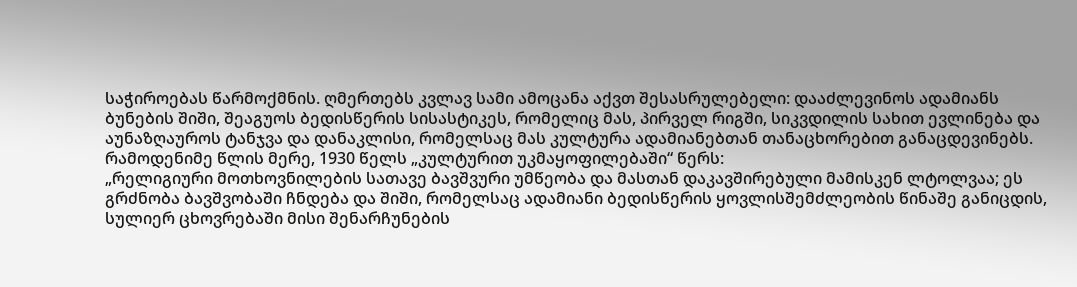საჭიროებას წარმოქმნის. ღმერთებს კვლავ სამი ამოცანა აქვთ შესასრულებელი: დააძლევინოს ადამიანს ბუნების შიში, შეაგუოს ბედისწერის სისასტიკეს, რომელიც მას, პირველ რიგში, სიკვდილის სახით ევლინება და აუნაზღაუროს ტანჯვა და დანაკლისი, რომელსაც მას კულტურა ადამიანებთან თანაცხორებით განაცდევინებს.
რამოდენიმე წლის მერე, 1930 წელს „კულტურით უკმაყოფილებაში“ წერს:
„რელიგიური მოთხოვნილების სათავე ბავშვური უმწეობა და მასთან დაკავშირებული მამისკენ ლტოლვაა; ეს გრძნობა ბავშვობაში ჩნდება და შიში, რომელსაც ადამიანი ბედისწერის ყოვლისშემძლეობის წინაშე განიცდის, სულიერ ცხოვრებაში მისი შენარჩუნების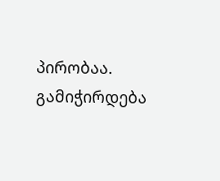პირობაა. გამიჭირდება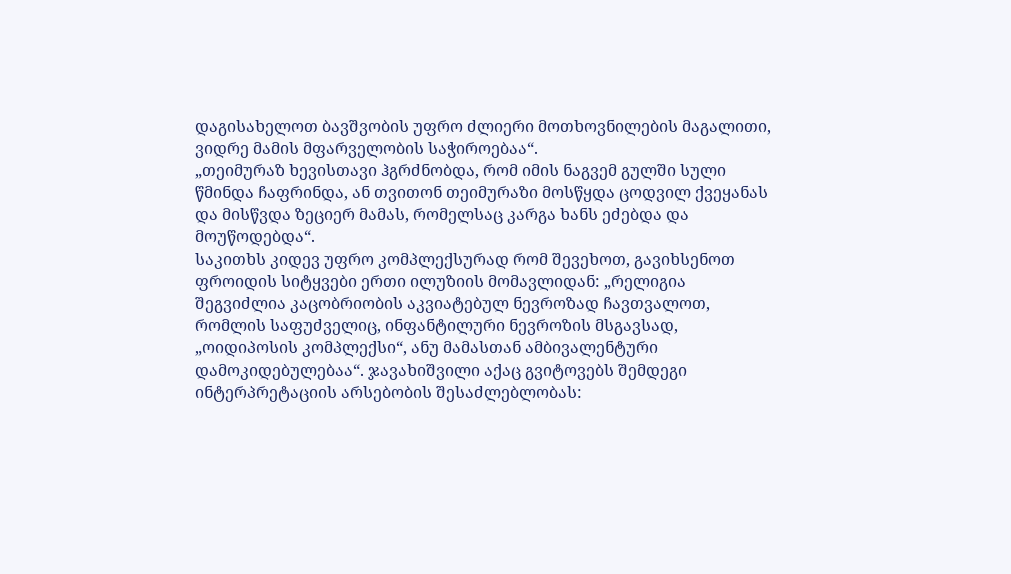დაგისახელოთ ბავშვობის უფრო ძლიერი მოთხოვნილების მაგალითი, ვიდრე მამის მფარველობის საჭიროებაა“.
„თეიმურაზ ხევისთავი ჰგრძნობდა, რომ იმის ნაგვემ გულში სული წმინდა ჩაფრინდა, ან თვითონ თეიმურაზი მოსწყდა ცოდვილ ქვეყანას და მისწვდა ზეციერ მამას, რომელსაც კარგა ხანს ეძებდა და მოუწოდებდა“.
საკითხს კიდევ უფრო კომპლექსურად რომ შევეხოთ, გავიხსენოთ ფროიდის სიტყვები ერთი ილუზიის მომავლიდან: „რელიგია შეგვიძლია კაცობრიობის აკვიატებულ ნევროზად ჩავთვალოთ, რომლის საფუძველიც, ინფანტილური ნევროზის მსგავსად, „ოიდიპოსის კომპლექსი“, ანუ მამასთან ამბივალენტური დამოკიდებულებაა“. ჯავახიშვილი აქაც გვიტოვებს შემდეგი ინტერპრეტაციის არსებობის შესაძლებლობას: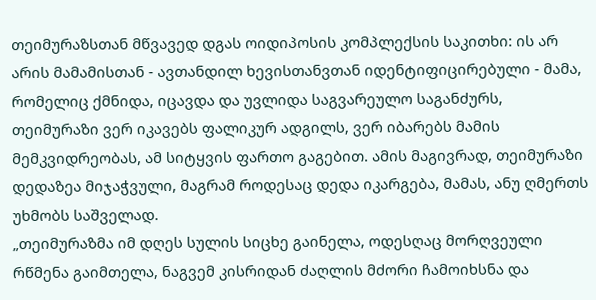თეიმურაზსთან მწვავედ დგას ოიდიპოსის კომპლექსის საკითხი: ის არ არის მამამისთან - ავთანდილ ხევისთანვთან იდენტიფიცირებული - მამა, რომელიც ქმნიდა, იცავდა და უვლიდა საგვარეულო საგანძურს, თეიმურაზი ვერ იკავებს ფალიკურ ადგილს, ვერ იბარებს მამის მემკვიდრეობას, ამ სიტყვის ფართო გაგებით. ამის მაგივრად, თეიმურაზი დედაზეა მიჯაჭვული, მაგრამ როდესაც დედა იკარგება, მამას, ანუ ღმერთს უხმობს საშველად.
„თეიმურაზმა იმ დღეს სულის სიცხე გაინელა, ოდესღაც მორღვეული რწმენა გაიმთელა, ნაგვემ კისრიდან ძაღლის მძორი ჩამოიხსნა და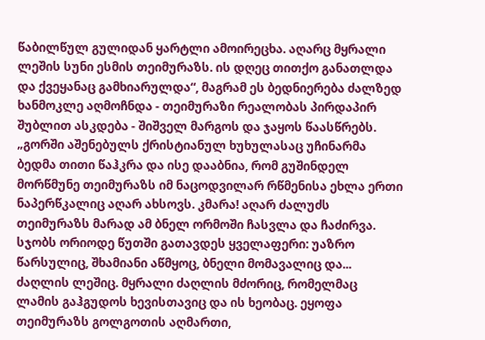წაბილწულ გულიდან ყარტლი ამოირეცხა. აღარც მყრალი ლეშის სუნი ესმის თეიმურაზს. ის დღეც თითქო განათლდა და ქვეყანაც გამხიარულდა“, მაგრამ ეს ბედნიერება ძალზედ ხანმოკლე აღმოჩნდა - თეიმურაზი რეალობას პირდაპირ შუბლით ასკდება - შიშველ მარგოს და ჯაყოს წაასწრებს.
„გორში აშენებულს ქრისტიანულ ხუხულასაც უჩინარმა ბედმა თითი წაჰკრა და ისე დააბნია, რომ გუშინდელ მორწმუნე თეიმურაზს იმ ნაცოდვილარ რწმენისა ეხლა ერთი ნაპერწკალიც აღარ ახსოვს. კმარა! აღარ ძალუძს თეიმურაზს მარად ამ ბნელ ორმოში ჩასვლა და ჩაძირვა. სჯობს ორიოდე წუთში გათავდეს ყველაფერი: უაზრო წარსულიც, შხამიანი აწმყოც, ბნელი მომავალიც და... ძაღლის ლეშიც. მყრალი ძაღლის მძორიც, რომელმაც ლამის გაჰგუდოს ხევისთავიც და ის ხეობაც. ეყოფა თეიმურაზს გოლგოთის აღმართი,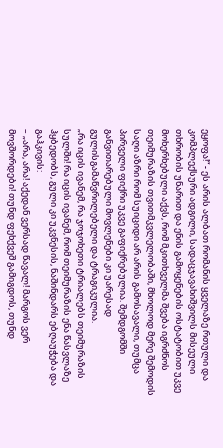ეყოფა!“ - ეს არის ალბათ რომანის ყველაზე რთული და კომპლექსური ადგილი, სადაცჯავახიშვილს მისეული თხრობის უნარით და ენის გამოყენების ოსტატობით უკვე მოხერხებული აქვს, რომ მკითხველმა შვება იგრძნოს თეიმურაზის თვითმკვლელობაში, მხოლოდ მერე შემოდის საღი აზრი რომ სუიციდი არ არის გამოსავალი, თუმცა პირველი ფიქრი უკვე გაფიქრებულია. შემდგომში განვითარებული მოვლენები კი უარესად გულისგამაწვრილებელი და ტრაგიკულია.
„რა იცის ივანემ, რა ჯოჯოხეთი ტრიალებს თეიმურაზის სულში! რა იცის ივანემ, რომ თეიმურაზის ენა წასვლაზე ჰყბედობს, გული კი უკვნესის, ნაშინდარს ებღაუჭება და გაჰკივის:
– „არა, არა! აქედან ვერსად წავალ! მარგოს ვერ მოვშორდები! თუნდ ფეხქვეშ გამიგდოს, თუნდ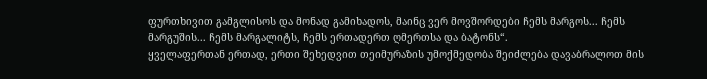ფურთხივით გამგლისოს და მონად გამიხადოს, მაინც ვერ მოვშორდები ჩემს მარგოს... ჩემს მარგუშის... ჩემს მარგალიტს, ჩემს ერთადერთ ღმერთსა და ბატონს“.
ყველაფერთან ერთად, ერთი შეხედვით თეიმურაზის უმოქმედობა შეიძლება დავაბრალოთ მის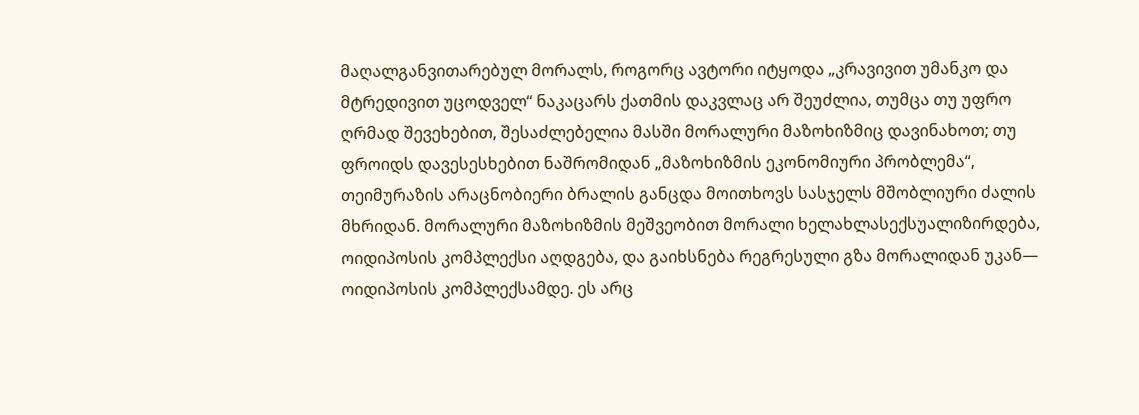მაღალგანვითარებულ მორალს, როგორც ავტორი იტყოდა „კრავივით უმანკო და მტრედივით უცოდველ“ ნაკაცარს ქათმის დაკვლაც არ შეუძლია, თუმცა თუ უფრო ღრმად შევეხებით, შესაძლებელია მასში მორალური მაზოხიზმიც დავინახოთ; თუ ფროიდს დავესესხებით ნაშრომიდან „მაზოხიზმის ეკონომიური პრობლემა“, თეიმურაზის არაცნობიერი ბრალის განცდა მოითხოვს სასჯელს მშობლიური ძალის მხრიდან. მორალური მაზოხიზმის მეშვეობით მორალი ხელახლასექსუალიზირდება, ოიდიპოსის კომპლექსი აღდგება, და გაიხსნება რეგრესული გზა მორალიდან უკან— ოიდიპოსის კომპლექსამდე. ეს არც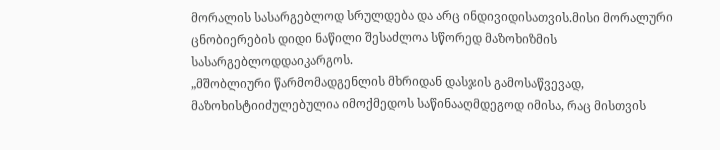მორალის სასარგებლოდ სრულდება და არც ინდივიდისათვის.მისი მორალური ცნობიერების დიდი ნაწილი შესაძლოა სწორედ მაზოხიზმის სასარგებლოდდაიკარგოს.
„მშობლიური წარმომადგენლის მხრიდან დასჯის გამოსაწვევად, მაზოხისტიიძულებულია იმოქმედოს საწინააღმდეგოდ იმისა, რაც მისთვის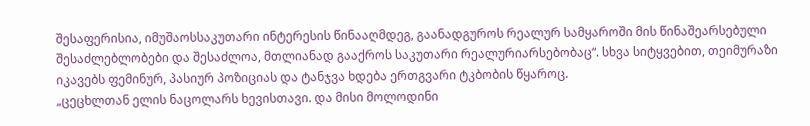შესაფერისია, იმუშაოსსაკუთარი ინტერესის წინააღმდეგ, გაანადგუროს რეალურ სამყაროში მის წინაშეარსებული შესაძლებლობები და შესაძლოა, მთლიანად გააქროს საკუთარი რეალურიარსებობაც“. სხვა სიტყვებით, თეიმურაზი იკავებს ფემინურ, პასიურ პოზიციას და ტანჯვა ხდება ერთგვარი ტკბობის წყაროც.
„ცეცხლთან ელის ნაცოლარს ხევისთავი. და მისი მოლოდინი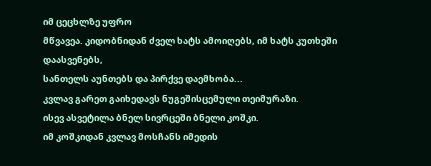იმ ცეცხლზე უფრო
მწვავეა. კიდობნიდან ძველ ხატს ამოიღებს, იმ ხატს კუთხეში დაასვენებს,
სანთელს აუნთებს და პირქვე დაემხობა...
კვლავ გარეთ გაიხედავს ნუგეშისცემული თეიმურაზი.
ისევ ასვეტილა ბნელ სივრცეში ბნელი კოშკი.
იმ კოშკიდან კვლავ მოსჩანს იმედის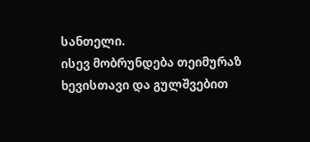სანთელი.
ისევ მობრუნდება თეიმურაზ ხევისთავი და გულშვებით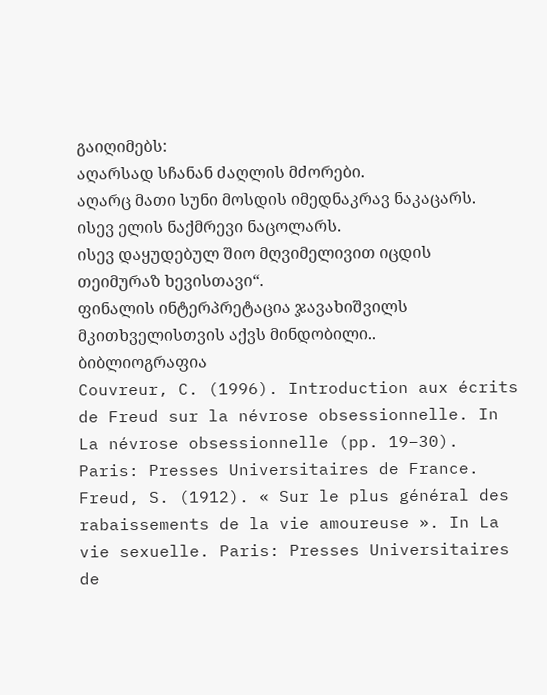გაიღიმებს:
აღარსად სჩანან ძაღლის მძორები.
აღარც მათი სუნი მოსდის იმედნაკრავ ნაკაცარს.
ისევ ელის ნაქმრევი ნაცოლარს.
ისევ დაყუდებულ შიო მღვიმელივით იცდის თეიმურაზ ხევისთავი“.
ფინალის ინტერპრეტაცია ჯავახიშვილს მკითხველისთვის აქვს მინდობილი..
ბიბლიოგრაფია
Couvreur, C. (1996). Introduction aux écrits de Freud sur la névrose obsessionnelle. In La névrose obsessionnelle (pp. 19–30). Paris: Presses Universitaires de France.
Freud, S. (1912). « Sur le plus général des rabaissements de la vie amoureuse ». In La vie sexuelle. Paris: Presses Universitaires de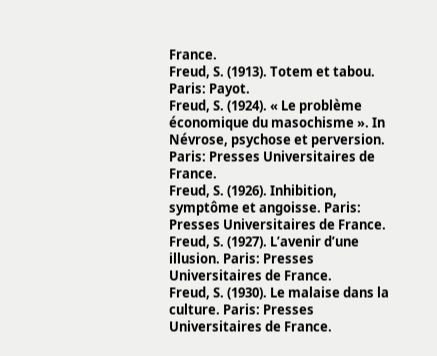France.
Freud, S. (1913). Totem et tabou. Paris: Payot.
Freud, S. (1924). « Le problème économique du masochisme ». In Névrose, psychose et perversion. Paris: Presses Universitaires de France.
Freud, S. (1926). Inhibition, symptôme et angoisse. Paris: Presses Universitaires de France.
Freud, S. (1927). L’avenir d’une illusion. Paris: Presses Universitaires de France.
Freud, S. (1930). Le malaise dans la culture. Paris: Presses Universitaires de France.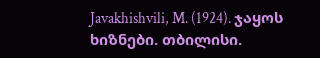Javakhishvili, M. (1924). ჯაყოს ხიზნები. თბილისი.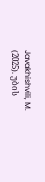Javakhishvili, M. (2025). უბის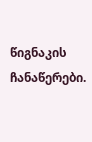წიგნაკის ჩანაწერები.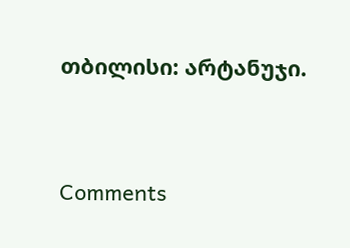თბილისი: არტანუჯი.




Comments